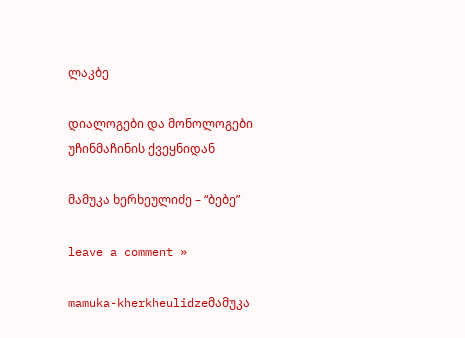ლაკბე

დიალოგები და მონოლოგები უჩინმაჩინის ქვეყნიდან

მამუკა ხერხეულიძე – “ბებე”

leave a comment »

mamuka-kherkheulidzeმამუკა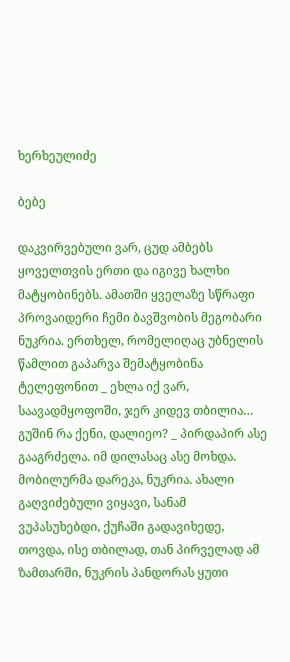ხერხეულიძე

ბებე

დაკვირვებული ვარ, ცუდ ამბებს ყოველთვის ერთი და იგივე ხალხი მატყობინებს. ამათში ყველაზე სწრაფი პროვაიდერი ჩემი ბავშვობის მეგობარი ნუკრია. ერთხელ, რომელიღაც უბნელის წამლით გაპარვა შემატყობინა ტელეფონით _ ეხლა იქ ვარ, საავადმყოფოში, ჯერ კიდევ თბილია… გუშინ რა ქენი, დალიეო? _ პირდაპირ ასე გააგრძელა. იმ დილასაც ასე მოხდა. მობილურმა დარეკა, ნუკრია. ახალი გაღვიძებული ვიყავი, სანამ ვუპასუხებდი, ქუჩაში გადავიხედე, თოვდა, ისე თბილად, თან პირველად ამ ზამთარში, ნუკრის პანდორას ყუთი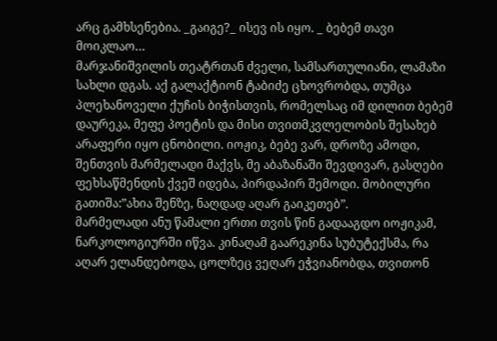არც გამხსენებია. _გაიგე?_ ისევ ის იყო. _ ბებემ თავი მოიკლაო…
მარჯანიშვილის თეატრთან ძველი, სამსართულიანი, ლამაზი სახლი დგას. აქ გალაქტიონ ტაბიძე ცხოვრობდა, თუმცა პლეხანოველი ქუჩის ბიჭისთვის, რომელსაც იმ დილით ბებემ დაურეკა, მეფე პოეტის და მისი თვითმკვლელობის შესახებ არაფერი იყო ცნობილი. იოჟიკ, ბებე ვარ, დროზე ამოდი, შენთვის მარმელადი მაქვს, მე აბაზანაში შევდივარ, გასღები ფეხსაწმენდის ქვეშ იდება, პირდაპირ შემოდი. მობილური გათიშა:”ახია შენზე, ნაღდად აღარ გაიკეთებ”.
მარმელადი ანუ წამალი ერთი თვის წინ გადააგდო იოჟიკამ, ნარკოლოგიურში იწვა. კინაღამ გაარეკინა სუბუტექსმა, რა აღარ ელანდებოდა, ცოლზეც ვეღარ ეჭვიანობდა, თვითონ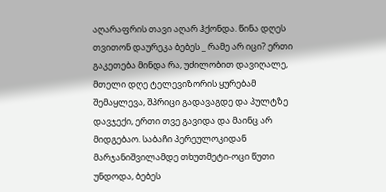აღარაფრის თავი აღარ ჰქონდა. წინა დღეს თვითონ დაურეკა ბებეს _ რამე არ იცი? ერთი გაკეთება მინდა რა, უძილობით დავიღალე, მთელი დღე ტელევიზორის ყურებამ შემაყლევა, შპრიცი გადავაგდე და პულტზე დავჯექი, ერთი თვე გავიდა და მაინც არ მიდგებაო. საბაჩი პერეულოკიდან მარჯანიშვილამდე თხუთმეტი-ოცი წუთი უნდოდა, ბებეს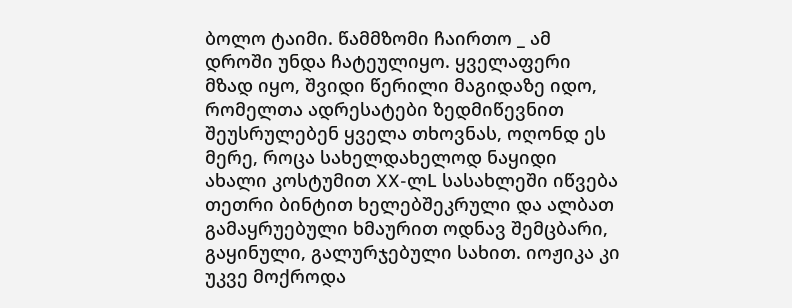ბოლო ტაიმი. წამმზომი ჩაირთო _ ამ დროში უნდა ჩატეულიყო. ყველაფერი მზად იყო, შვიდი წერილი მაგიდაზე იდო, რომელთა ადრესატები ზედმიწევნით შეუსრულებენ ყველა თხოვნას, ოღონდ ეს მერე, როცა სახელდახელოდ ნაყიდი ახალი კოსტუმით XX-ლL სასახლეში იწვება თეთრი ბინტით ხელებშეკრული და ალბათ გამაყრუებული ხმაურით ოდნავ შემცბარი, გაყინული, გალურჯებული სახით. იოჟიკა კი უკვე მოქროდა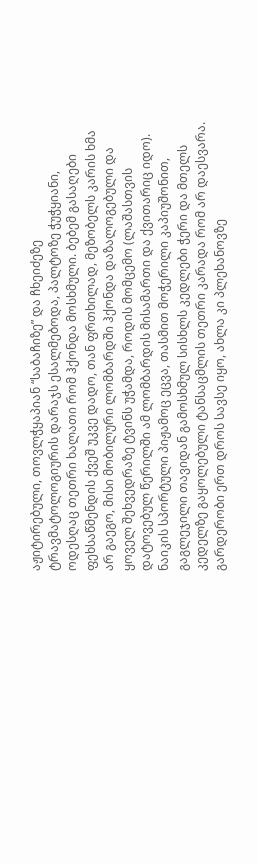აჟიტირებული, თოვლჭყაპიან “საბაჩიზე” და ჩხეიძეზე ტრავმატოლოგიურის დარაჯს ესალმებოდა, პალტოზე ჭუჭყიანი, ოდესღაც თეთრი ხალათი რომ ჰქონდა მოსხმული. ბებემ გასაღები ფეხსაწმენდის ქვეშ უკვე დადო, თან ფრთხილად, მეზობელს კარის ხმა არ გაეგო, მისი მობილური ლომბარდში ჰქონდა დაზალოგებული და ყოველ შეხვედრაზე ტვინს უჭამდა, როდის მომცემო (ლაშასთვის დატოვებულ წერილში ამ ლომბარდის მისამართი და ქვითარიც იდო). ნაიკის სპორტული პიჟამოც ეცვა, თასმით მოჭერილი კაპიუშონით, გაგლეჯილი თავიდან გამოსხმულ სისხლს კედლები ჭერი და მთელს კედელზე გაყოლებული ტანსაცმლის თეთრი კარადა რომ არ დაესვარა. გარდერობი ერთ დროს სავსე იყო, ახლა კი პლეხანოვზე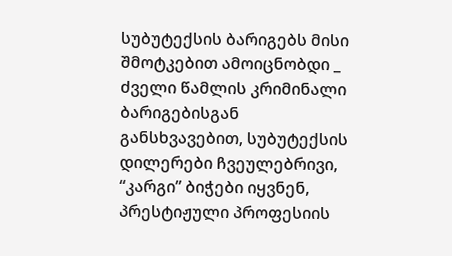სუბუტექსის ბარიგებს მისი შმოტკებით ამოიცნობდი _ ძველი წამლის კრიმინალი ბარიგებისგან განსხვავებით, სუბუტექსის დილერები ჩვეულებრივი, “კარგი” ბიჭები იყვნენ, პრესტიჟული პროფესიის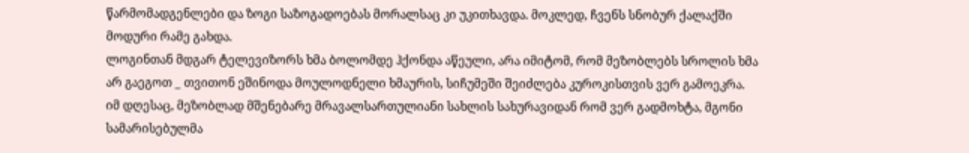წარმომადგენლები და ზოგი საზოგადოებას მორალსაც კი უკითხავდა. მოკლედ, ჩვენს სნობურ ქალაქში მოდური რამე გახდა.
ლოგინთან მდგარ ტელევიზორს ხმა ბოლომდე ჰქონდა აწეული, არა იმიტომ, რომ მეზობლებს სროლის ხმა არ გაეგოთ _ თვითონ ეშინოდა მოულოდნელი ხმაურის, სიჩუმეში შეიძლება კუროკისთვის ვერ გამოეკრა. იმ დღესაც, მეზობლად მშენებარე მრავალსართულიანი სახლის სახურავიდან რომ ვერ გადმოხტა, მგონი სამარისებულმა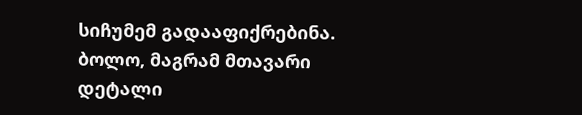სიჩუმემ გადააფიქრებინა. ბოლო, მაგრამ მთავარი დეტალი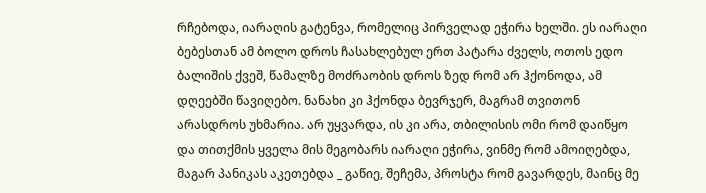რჩებოდა, იარაღის გატენვა, რომელიც პირველად ეჭირა ხელში. ეს იარაღი ბებესთან ამ ბოლო დროს ჩასახლებულ ერთ პატარა ძველს, ოთოს ედო ბალიშის ქვეშ, წამალზე მოძრაობის დროს ზედ რომ არ ჰქონოდა, ამ დღეებში წავიღებო. ნანახი კი ჰქონდა ბევრჯერ, მაგრამ თვითონ არასდროს უხმარია. არ უყვარდა, ის კი არა, თბილისის ომი რომ დაიწყო და თითქმის ყველა მის მეგობარს იარაღი ეჭირა, ვინმე რომ ამოიღებდა, მაგარ პანიკას აკეთებდა _ გაწიე, შეჩემა, პროსტა რომ გავარდეს, მაინც მე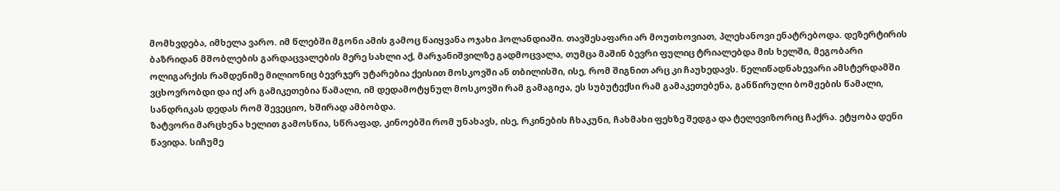მომხვდება, იმხელა ვარო. იმ წლებში მგონი ამის გამოც წაიყვანა ოჯახი ჰოლანდიაში. თავშესაფარი არ მოუთხოვიათ, პლეხანოვი ენატრებოდა. დეზერტირის ბაზრიდან მშობლების გარდაცვალების მერე სახლი აქ, მარჯანიშვილზე გადმოცვალა, თუმცა მაშინ ბევრი ფულიც ტრიალებდა მის ხელში, მეგობარი ოლიგარქის რამდენიმე მილიონიც ბევრჯერ უტარებია ქეისით მოსკოვში ან თბილისში, ისე, რომ შიგნით არც კი ჩაუხედავს. წელიწადნახევარი ამსტერდამში ვცხოვრობდი და იქ არ გამიკეთებია წამალი, იმ დედამოტყნულ მოსკოვში რამ გამაგიჟა, ეს სუბუტექსი რამ გამაკეთებენა, განწირული ბომჟების წამალი, სანდრიკას დედას რომ შევეციო, ხშირად ამბობდა.
ზატვორი მარცხენა ხელით გამოსწია, სწრაფად, კინოებში რომ უნახავს, ისე, რკინების ჩხაკუნი, ჩახმახი ფეხზე შედგა და ტელევიზორიც ჩაქრა. ეტყობა დენი წავიდა. სიჩუმე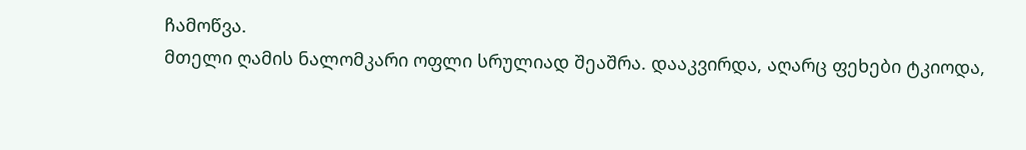ჩამოწვა.
მთელი ღამის ნალომკარი ოფლი სრულიად შეაშრა. დააკვირდა, აღარც ფეხები ტკიოდა,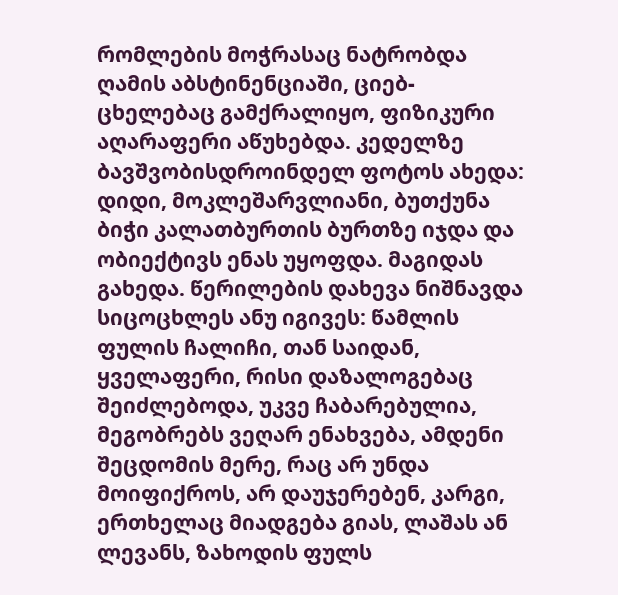რომლების მოჭრასაც ნატრობდა ღამის აბსტინენციაში, ციებ-ცხელებაც გამქრალიყო, ფიზიკური აღარაფერი აწუხებდა. კედელზე ბავშვობისდროინდელ ფოტოს ახედა: დიდი, მოკლეშარვლიანი, ბუთქუნა ბიჭი კალათბურთის ბურთზე იჯდა და ობიექტივს ენას უყოფდა. მაგიდას გახედა. წერილების დახევა ნიშნავდა სიცოცხლეს ანუ იგივეს: წამლის ფულის ჩალიჩი, თან საიდან, ყველაფერი, რისი დაზალოგებაც შეიძლებოდა, უკვე ჩაბარებულია, მეგობრებს ვეღარ ენახვება, ამდენი შეცდომის მერე, რაც არ უნდა მოიფიქროს, არ დაუჯერებენ, კარგი, ერთხელაც მიადგება გიას, ლაშას ან ლევანს, ზახოდის ფულს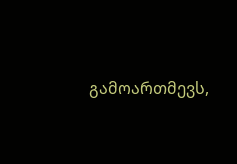გამოართმევს,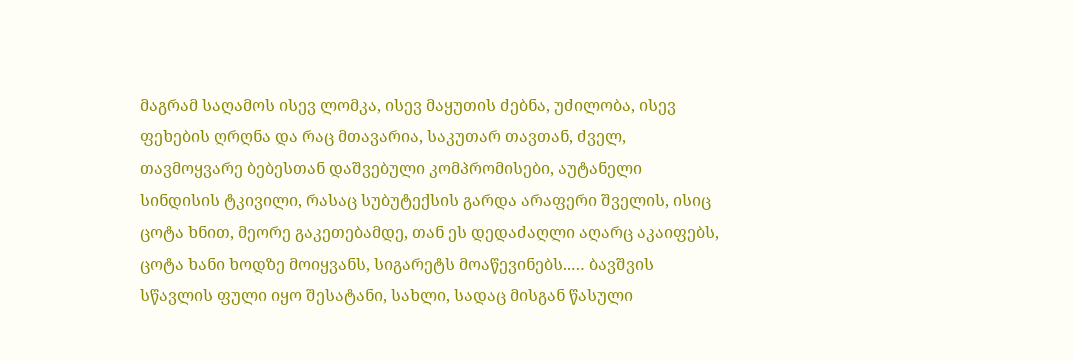მაგრამ საღამოს ისევ ლომკა, ისევ მაყუთის ძებნა, უძილობა, ისევ ფეხების ღრღნა და რაც მთავარია, საკუთარ თავთან, ძველ, თავმოყვარე ბებესთან დაშვებული კომპრომისები, აუტანელი სინდისის ტკივილი, რასაც სუბუტექსის გარდა არაფერი შველის, ისიც ცოტა ხნით, მეორე გაკეთებამდე, თან ეს დედაძაღლი აღარც აკაიფებს, ცოტა ხანი ხოდზე მოიყვანს, სიგარეტს მოაწევინებს..… ბავშვის სწავლის ფული იყო შესატანი, სახლი, სადაც მისგან წასული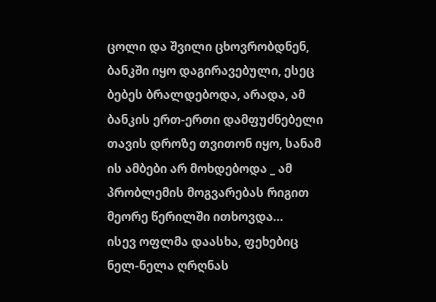ცოლი და შვილი ცხოვრობდნენ, ბანკში იყო დაგირავებული, ესეც ბებეს ბრალდებოდა, არადა, ამ ბანკის ერთ-ერთი დამფუძნებელი თავის დროზე თვითონ იყო, სანამ ის ამბები არ მოხდებოდა _ ამ პრობლემის მოგვარებას რიგით მეორე წერილში ითხოვდა…
ისევ ოფლმა დაასხა, ფეხებიც ნელ-ნელა ღრღნას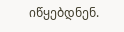იწყებდნენ.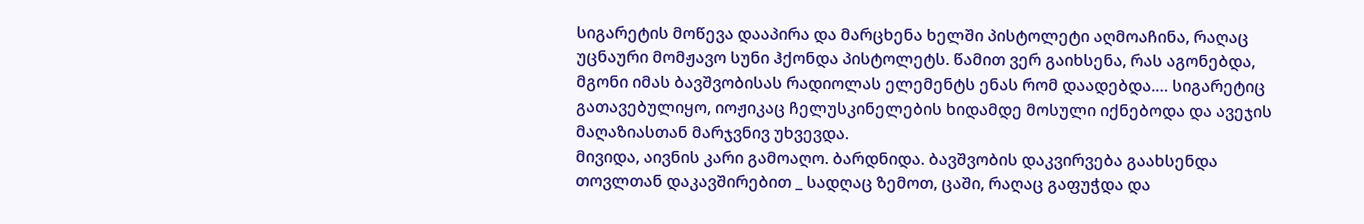სიგარეტის მოწევა დააპირა და მარცხენა ხელში პისტოლეტი აღმოაჩინა, რაღაც უცნაური მომჟავო სუნი ჰქონდა პისტოლეტს. წამით ვერ გაიხსენა, რას აგონებდა, მგონი იმას ბავშვობისას რადიოლას ელემენტს ენას რომ დაადებდა.… სიგარეტიც გათავებულიყო, იოჟიკაც ჩელუსკინელების ხიდამდე მოსული იქნებოდა და ავეჯის მაღაზიასთან მარჯვნივ უხვევდა.
მივიდა, აივნის კარი გამოაღო. ბარდნიდა. ბავშვობის დაკვირვება გაახსენდა თოვლთან დაკავშირებით _ სადღაც ზემოთ, ცაში, რაღაც გაფუჭდა და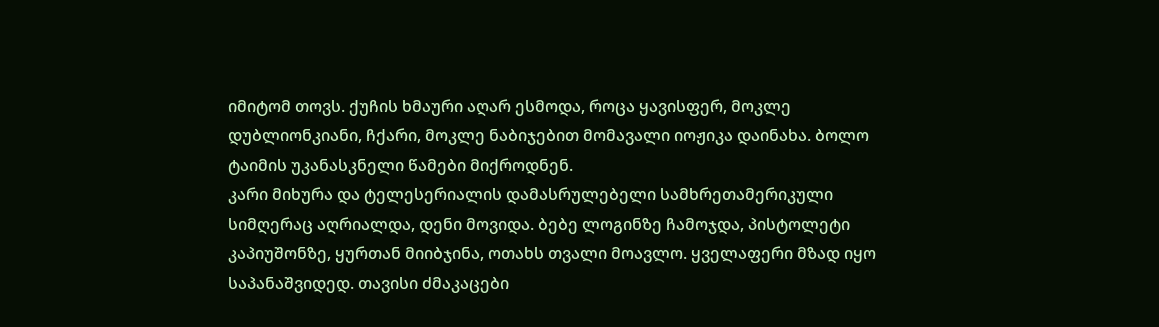იმიტომ თოვს. ქუჩის ხმაური აღარ ესმოდა, როცა ყავისფერ, მოკლე დუბლიონკიანი, ჩქარი, მოკლე ნაბიჯებით მომავალი იოჟიკა დაინახა. ბოლო ტაიმის უკანასკნელი წამები მიქროდნენ.
კარი მიხურა და ტელესერიალის დამასრულებელი სამხრეთამერიკული სიმღერაც აღრიალდა, დენი მოვიდა. ბებე ლოგინზე ჩამოჯდა, პისტოლეტი კაპიუშონზე, ყურთან მიიბჯინა, ოთახს თვალი მოავლო. ყველაფერი მზად იყო საპანაშვიდედ. თავისი ძმაკაცები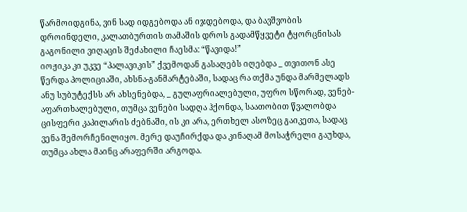წარმოიდგინა, ვინ სად იდგებოდა ან იჯდებოდა, და ბავშვობის დროინდელი, კალათბურთის თამაშის დროს გადამწყვეტი ტყორცნისას გაგონილი ვიღაცის შეძახილი ჩაესმა: “წავიდა!”
იოჟიკა კი უკვე “პალავიკის” ქვემოდან გასაღებს იღებდა _ თვითონ ასე წერდა პოლიციაში, ახსნა-განმარტებაში, სადაც რა თქმა უნდა მარმელადს ანუ სუბუტექსს არ ახსენებდა, _ გულაფრიალებული, უფრო სწორად, ვენებ-აფართხალებული, თუმცა ვენები სადღა ჰქონდა, საათობით წვალობდა ცისფერი კაპილარის ძებნაში, ის კი არა, ერთხელ ასოზეც გაიკეთა, სადაც ვენა შემორჩენილიყო. მერე დაუჩირქდა და კინაღამ მოსაჭრელი გაუხდა, თუმცა ახლა მაინც არაფერში არგოდა.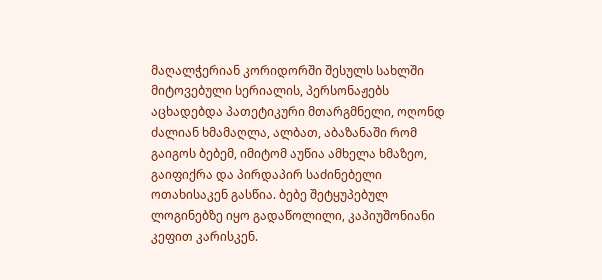მაღალჭერიან კორიდორში შესულს სახლში მიტოვებული სერიალის, პერსონაჟებს აცხადებდა პათეტიკური მთარგმნელი, ოღონდ ძალიან ხმამაღლა, ალბათ, აბაზანაში რომ გაიგოს ბებემ, იმიტომ აუწია ამხელა ხმაზეო, გაიფიქრა და პირდაპირ საძინებელი ოთახისაკენ გასწია. ბებე შეტყუპებულ ლოგინებზე იყო გადაწოლილი, კაპიუშონიანი კეფით კარისკენ.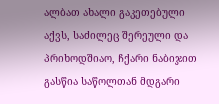ალბათ ახალი გაკეთებული აქვს, საძილეც შერეული და პრიხოდშიაო, ჩქარი ნაბიჯით გასწია საწოლთან მდგარი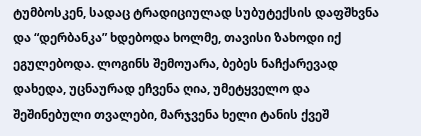ტუმბოსკენ, სადაც ტრადიციულად სუბუტექსის დაფშხვნა და “დერბანკა” ხდებოდა ხოლმე, თავისი ზახოდი იქ ეგულებოდა. ლოგინს შემოუარა, ბებეს ნაჩქარევად დახედა, უცნაურად ეჩვენა ღია, უმეტყველო და შეშინებული თვალები, მარჯვენა ხელი ტანის ქვეშ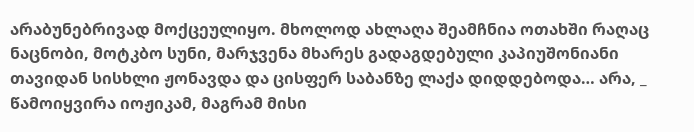არაბუნებრივად მოქცეულიყო. მხოლოდ ახლაღა შეამჩნია ოთახში რაღაც ნაცნობი, მოტკბო სუნი, მარჯვენა მხარეს გადაგდებული კაპიუშონიანი თავიდან სისხლი ჟონავდა და ცისფერ საბანზე ლაქა დიდდებოდა… არა, _ წამოიყვირა იოჟიკამ, მაგრამ მისი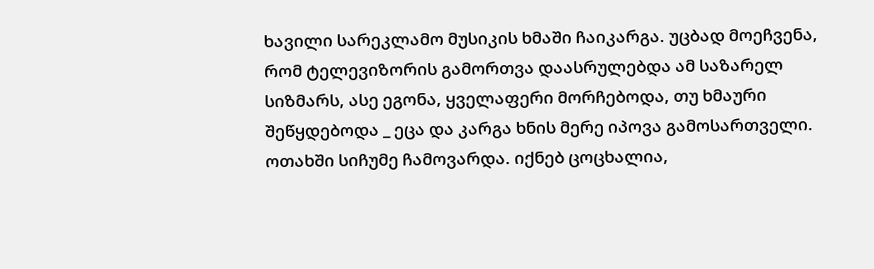ხავილი სარეკლამო მუსიკის ხმაში ჩაიკარგა. უცბად მოეჩვენა, რომ ტელევიზორის გამორთვა დაასრულებდა ამ საზარელ სიზმარს, ასე ეგონა, ყველაფერი მორჩებოდა, თუ ხმაური შეწყდებოდა _ ეცა და კარგა ხნის მერე იპოვა გამოსართველი.
ოთახში სიჩუმე ჩამოვარდა. იქნებ ცოცხალია,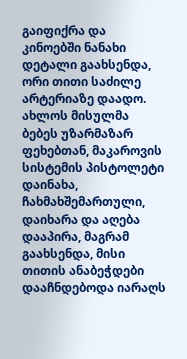გაიფიქრა და კინოებში ნანახი დეტალი გაახსენდა, ორი თითი საძილე არტერიაზე დაადო. ახლოს მისულმა ბებეს უზარმაზარ ფეხებთან, მაკაროვის სისტემის პისტოლეტი დაინახა, ჩახმახშემართული, დაიხარა და აღება დააპირა, მაგრამ გაახსენდა, მისი თითის ანაბეჭდები დააჩნდებოდა იარაღს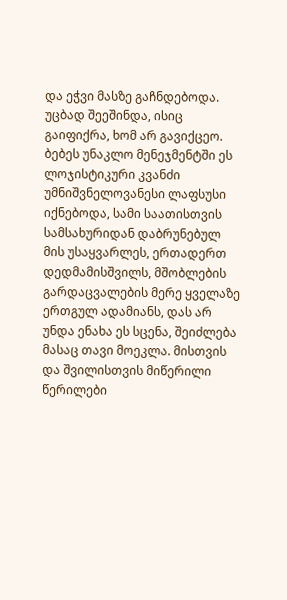და ეჭვი მასზე გაჩნდებოდა. უცბად შეეშინდა, ისიც გაიფიქრა, ხომ არ გავიქცეო. ბებეს უნაკლო მენეჯმენტში ეს ლოჯისტიკური კვანძი უმნიშვნელოვანესი ლაფსუსი იქნებოდა, სამი საათისთვის სამსახურიდან დაბრუნებულ მის უსაყვარლეს, ერთადერთ დედმამისშვილს, მშობლების გარდაცვალების მერე ყველაზე ერთგულ ადამიანს, დას არ უნდა ენახა ეს სცენა, შეიძლება მასაც თავი მოეკლა. მისთვის და შვილისთვის მიწერილი წერილები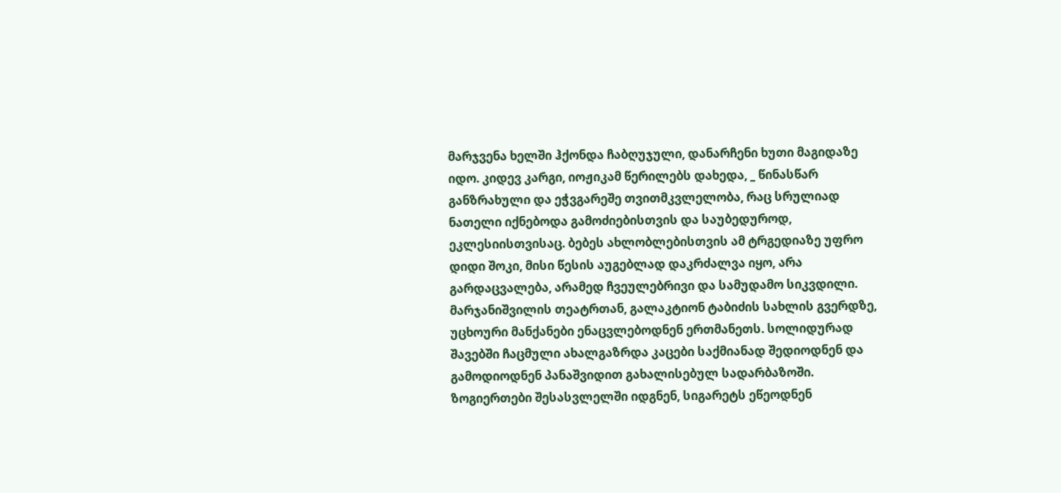მარჯვენა ხელში ჰქონდა ჩაბღუჯული, დანარჩენი ხუთი მაგიდაზე იდო. კიდევ კარგი, იოჟიკამ წერილებს დახედა, _ წინასწარ განზრახული და ეჭვგარეშე თვითმკვლელობა, რაც სრულიად ნათელი იქნებოდა გამოძიებისთვის და საუბედუროდ, ეკლესიისთვისაც. ბებეს ახლობლებისთვის ამ ტრგედიაზე უფრო დიდი შოკი, მისი წესის აუგებლად დაკრძალვა იყო, არა გარდაცვალება, არამედ ჩვეულებრივი და სამუდამო სიკვდილი.
მარჯანიშვილის თეატრთან, გალაკტიონ ტაბიძის სახლის გვერდზე, უცხოური მანქანები ენაცვლებოდნენ ერთმანეთს. სოლიდურად შავებში ჩაცმული ახალგაზრდა კაცები საქმიანად შედიოდნენ და გამოდიოდნენ პანაშვიდით გახალისებულ სადარბაზოში. ზოგიერთები შესასვლელში იდგნენ, სიგარეტს ეწეოდნენ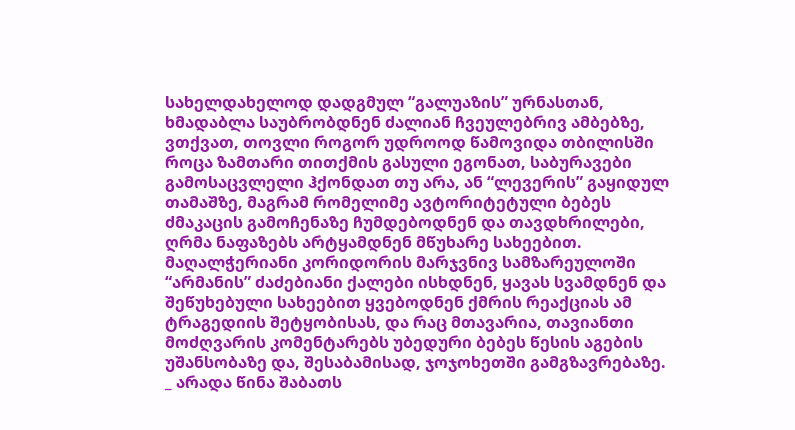სახელდახელოდ დადგმულ “გალუაზის” ურნასთან, ხმადაბლა საუბრობდნენ ძალიან ჩვეულებრივ ამბებზე, ვთქვათ, თოვლი როგორ უდროოდ წამოვიდა თბილისში როცა ზამთარი თითქმის გასული ეგონათ, საბურავები გამოსაცვლელი ჰქონდათ თუ არა, ან “ლევერის” გაყიდულ თამაშზე, მაგრამ რომელიმე ავტორიტეტული ბებეს ძმაკაცის გამოჩენაზე ჩუმდებოდნენ და თავდხრილები, ღრმა ნაფაზებს არტყამდნენ მწუხარე სახეებით. მაღალჭერიანი კორიდორის მარჯვნივ სამზარეულოში “არმანის” ძაძებიანი ქალები ისხდნენ, ყავას სვამდნენ და შეწუხებული სახეებით ყვებოდნენ ქმრის რეაქციას ამ ტრაგედიის შეტყობისას, და რაც მთავარია, თავიანთი მოძღვარის კომენტარებს უბედური ბებეს წესის აგების უშანსობაზე და, შესაბამისად, ჯოჯოხეთში გამგზავრებაზე. _ არადა წინა შაბათს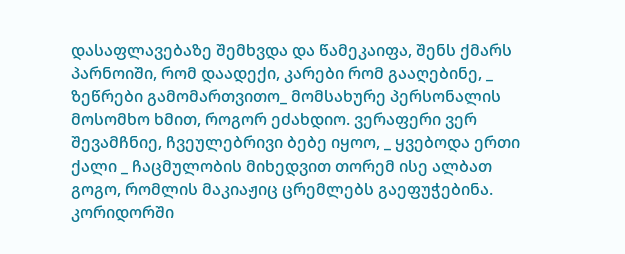დასაფლავებაზე შემხვდა და წამეკაიფა, შენს ქმარს პარნოიში, რომ დაადექი, კარები რომ გააღებინე, _ ზეწრები გამომართვითო_ მომსახურე პერსონალის მოსომხო ხმით, როგორ ეძახდიო. ვერაფერი ვერ შევამჩნიე, ჩვეულებრივი ბებე იყოო, _ ყვებოდა ერთი ქალი _ ჩაცმულობის მიხედვით თორემ ისე ალბათ გოგო, რომლის მაკიაჟიც ცრემლებს გაეფუჭებინა. კორიდორში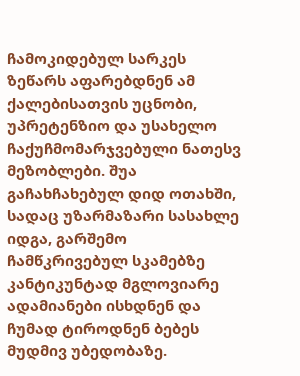ჩამოკიდებულ სარკეს ზეწარს აფარებდნენ ამ ქალებისათვის უცნობი, უპრეტენზიო და უსახელო ჩაქუჩმომარჯვებული ნათესვ მეზობლები. შუა გაჩახჩახებულ დიდ ოთახში, სადაც უზარმაზარი სასახლე იდგა, გარშემო ჩამწკრივებულ სკამებზე კანტიკუნტად მგლოვიარე ადამიანები ისხდნენ და ჩუმად ტიროდნენ ბებეს მუდმივ უბედობაზე.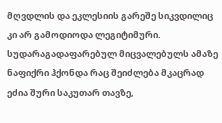მღვდლის და ეკლესიის გარეშე სიკვდილიც კი არ გამოდიოდა ლეგიტიმური. სუდარაგადაფარებულ მიცვალებულს ამაზე ნაფიქრი ჰქონდა რაც შეიძლება მკაცრად ეძია შური საკუთარ თავზე,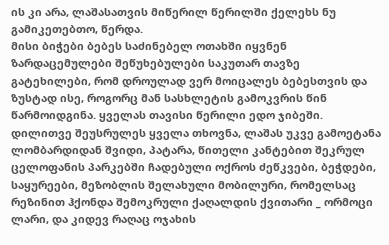ის კი არა, ლაშასათვის მიწერილ წერილში ქელეხს ნუ გამიკეთებთო, წერდა.
მისი ბიჭები ბებეს საძინებელ ოთახში იყვნენ ზარდაცემულები შეწუხებულები საკუთარ თავზე გატეხილები, რომ დროულად ვერ მოიცალეს ბებესთვის და ზუსტად ისე, როგორც მან სასხლეტის გამოკვრის წინ წარმოიდგინა. ყველას თავისი წერილი ედო ჯიბეში. დილითვე შეუსრულეს ყველა თხოვნა, ლაშას უკვე გამოეტანა ლომბარდიდან შვიდი, პატარა, წითელი კანტებით შეკრულ ცელოფანის პარკებში ჩადებული ოქროს ძეწკვები, ბეჭდები, საყურეები, მეზობლის შელახული მობილური, რომელსაც რეზინით ჰქონდა შემოკრული ქაღალდის ქვითარი _ ორმოცი ლარი, და კიდევ რაღაც ოჯახის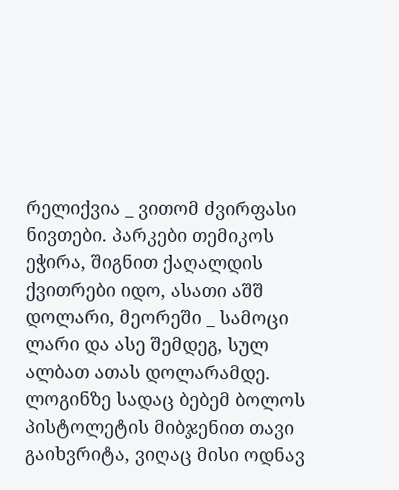რელიქვია _ ვითომ ძვირფასი ნივთები. პარკები თემიკოს ეჭირა, შიგნით ქაღალდის ქვითრები იდო, ასათი აშშ დოლარი, მეორეში _ სამოცი ლარი და ასე შემდეგ, სულ ალბათ ათას დოლარამდე. ლოგინზე სადაც ბებემ ბოლოს პისტოლეტის მიბჯენით თავი გაიხვრიტა, ვიღაც მისი ოდნავ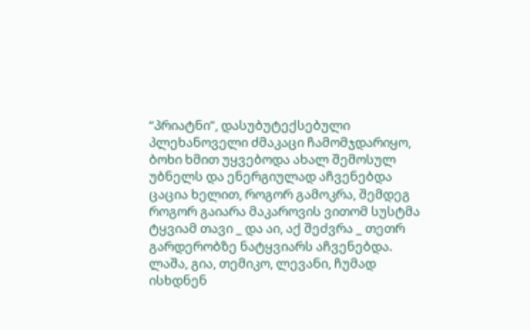“პრიატნი”, დასუბუტექსებული პლეხანოველი ძმაკაცი ჩამომჯდარიყო, ბოხი ხმით უყვებოდა ახალ შემოსულ უბნელს და ენერგიულად აჩვენებდა ცაცია ხელით, როგორ გამოკრა, შემდეგ როგორ გაიარა მაკაროვის ვითომ სუსტმა ტყვიამ თავი _ და აი, აქ შეძვრა _ თეთრ გარდერობზე ნატყვიარს აჩვენებდა. ლაშა, გია, თემიკო, ლევანი, ჩუმად ისხდნენ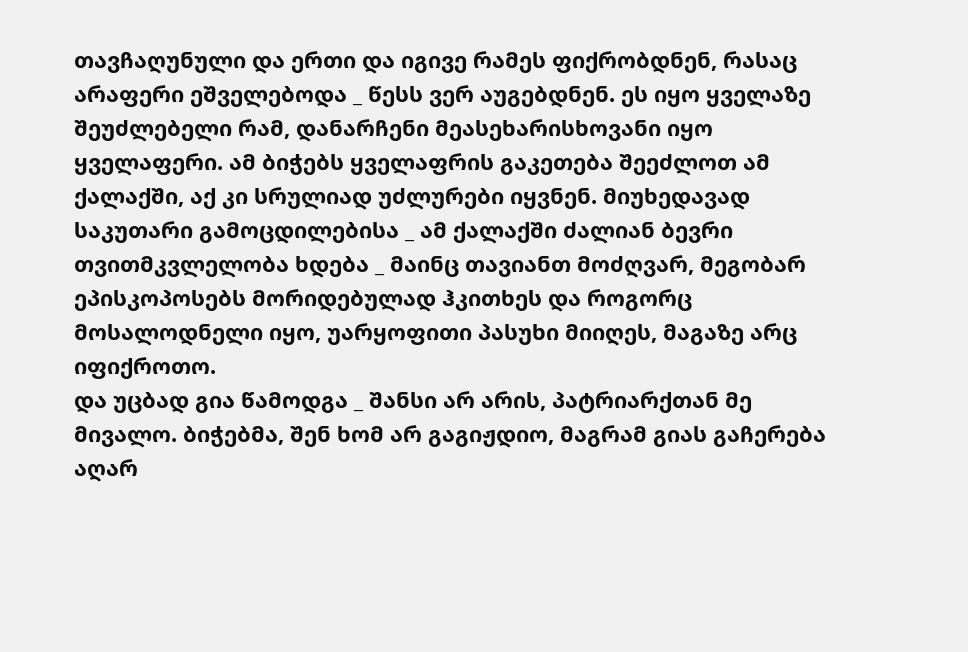თავჩაღუნული და ერთი და იგივე რამეს ფიქრობდნენ, რასაც არაფერი ეშველებოდა _ წესს ვერ აუგებდნენ. ეს იყო ყველაზე შეუძლებელი რამ, დანარჩენი მეასეხარისხოვანი იყო ყველაფერი. ამ ბიჭებს ყველაფრის გაკეთება შეეძლოთ ამ ქალაქში, აქ კი სრულიად უძლურები იყვნენ. მიუხედავად საკუთარი გამოცდილებისა _ ამ ქალაქში ძალიან ბევრი თვითმკვლელობა ხდება _ მაინც თავიანთ მოძღვარ, მეგობარ ეპისკოპოსებს მორიდებულად ჰკითხეს და როგორც მოსალოდნელი იყო, უარყოფითი პასუხი მიიღეს, მაგაზე არც იფიქროთო.
და უცბად გია წამოდგა _ შანსი არ არის, პატრიარქთან მე მივალო. ბიჭებმა, შენ ხომ არ გაგიჟდიო, მაგრამ გიას გაჩერება აღარ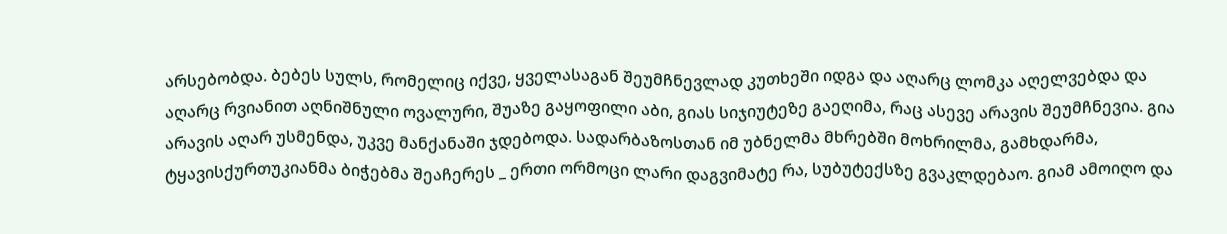არსებობდა. ბებეს სულს, რომელიც იქვე, ყველასაგან შეუმჩნევლად კუთხეში იდგა და აღარც ლომკა აღელვებდა და აღარც რვიანით აღნიშნული ოვალური, შუაზე გაყოფილი აბი, გიას სიჯიუტეზე გაეღიმა, რაც ასევე არავის შეუმჩნევია. გია არავის აღარ უსმენდა, უკვე მანქანაში ჯდებოდა. სადარბაზოსთან იმ უბნელმა მხრებში მოხრილმა, გამხდარმა, ტყავისქურთუკიანმა ბიჭებმა შეაჩერეს _ ერთი ორმოცი ლარი დაგვიმატე რა, სუბუტექსზე გვაკლდებაო. გიამ ამოიღო და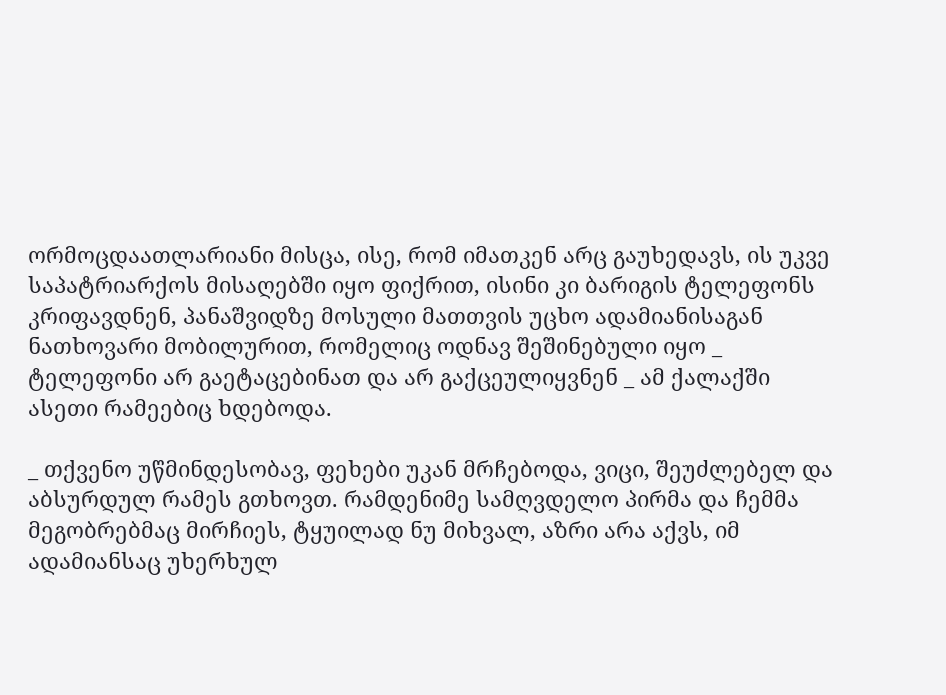ორმოცდაათლარიანი მისცა, ისე, რომ იმათკენ არც გაუხედავს, ის უკვე საპატრიარქოს მისაღებში იყო ფიქრით, ისინი კი ბარიგის ტელეფონს კრიფავდნენ, პანაშვიდზე მოსული მათთვის უცხო ადამიანისაგან ნათხოვარი მობილურით, რომელიც ოდნავ შეშინებული იყო _ ტელეფონი არ გაეტაცებინათ და არ გაქცეულიყვნენ _ ამ ქალაქში ასეთი რამეებიც ხდებოდა.

_ თქვენო უწმინდესობავ, ფეხები უკან მრჩებოდა, ვიცი, შეუძლებელ და აბსურდულ რამეს გთხოვთ. რამდენიმე სამღვდელო პირმა და ჩემმა მეგობრებმაც მირჩიეს, ტყუილად ნუ მიხვალ, აზრი არა აქვს, იმ ადამიანსაც უხერხულ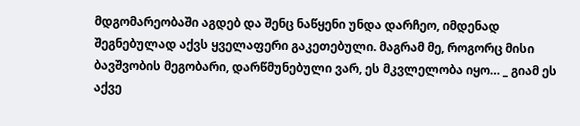მდგომარეობაში აგდებ და შენც ნაწყენი უნდა დარჩეო, იმდენად შეგნებულად აქვს ყველაფერი გაკეთებული. მაგრამ მე, როგორც მისი ბავშვობის მეგობარი, დარწმუნებული ვარ, ეს მკვლელობა იყო… _ გიამ ეს აქვე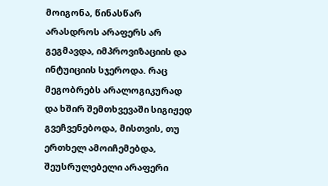მოიგონა, წინასწარ არასდროს არაფერს არ გეგმავდა, იმპროვიზაციის და ინტუიციის სჯეროდა. რაც მეგობრებს არალოგიკურად და ხშირ შემთხვევაში სიგიჟედ გვეჩვენებოდა, მისთვის, თუ ერთხელ ამოიჩემებდა, შეუსრულებელი არაფერი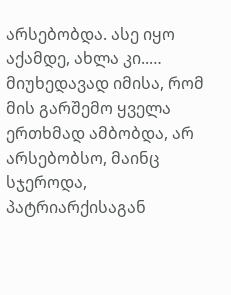არსებობდა. ასე იყო აქამდე, ახლა კი..…
მიუხედავად იმისა, რომ მის გარშემო ყველა ერთხმად ამბობდა, არ არსებობსო, მაინც სჯეროდა, პატრიარქისაგან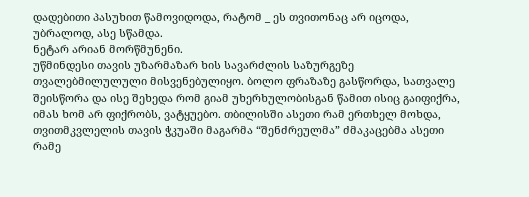დადებითი პასუხით წამოვიდოდა, რატომ _ ეს თვითონაც არ იცოდა, უბრალოდ, ასე სწამდა.
ნეტარ არიან მორწმუნენი.
უწმინდესი თავის უზარმაზარ ხის სავარძლის საზურგეზე თვალებმილულული მისვენებულიყო. ბოლო ფრაზაზე გასწორდა, სათვალე შეისწორა და ისე შეხედა რომ გიამ უხერხულობისგან წამით ისიც გაიფიქრა, იმას ხომ არ ფიქრობს, ვატყუებო. თბილისში ასეთი რამ ერთხელ მოხდა, თვითმკვლელის თავის ჭკუაში მაგარმა “შენძრეულმა” ძმაკაცებმა ასეთი რამე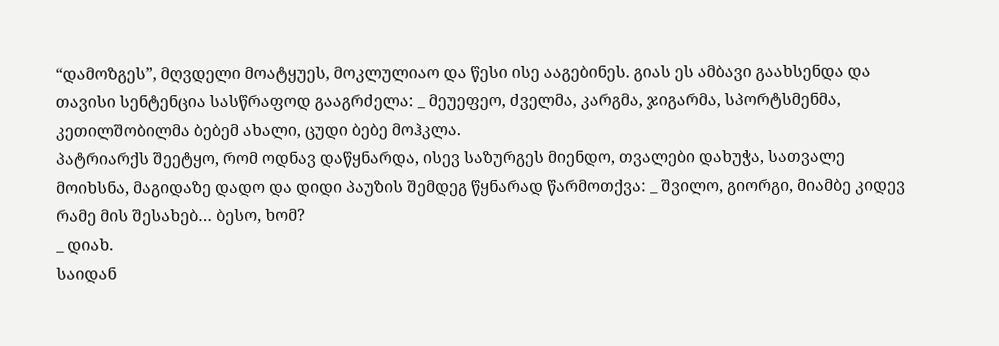“დამოზგეს”, მღვდელი მოატყუეს, მოკლულიაო და წესი ისე ააგებინეს. გიას ეს ამბავი გაახსენდა და თავისი სენტენცია სასწრაფოდ გააგრძელა: _ მეუეფეო, ძველმა, კარგმა, ჯიგარმა, სპორტსმენმა, კეთილშობილმა ბებემ ახალი, ცუდი ბებე მოჰკლა.
პატრიარქს შეეტყო, რომ ოდნავ დაწყნარდა, ისევ საზურგეს მიენდო, თვალები დახუჭა, სათვალე მოიხსნა, მაგიდაზე დადო და დიდი პაუზის შემდეგ წყნარად წარმოთქვა: _ შვილო, გიორგი, მიამბე კიდევ რამე მის შესახებ… ბესო, ხომ?
_ დიახ.
საიდან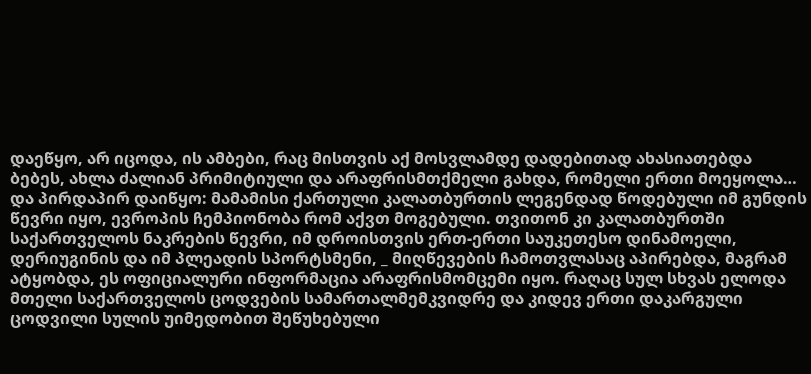დაეწყო, არ იცოდა, ის ამბები, რაც მისთვის აქ მოსვლამდე დადებითად ახასიათებდა ბებეს, ახლა ძალიან პრიმიტიული და არაფრისმთქმელი გახდა, რომელი ერთი მოეყოლა… და პირდაპირ დაიწყო: მამამისი ქართული კალათბურთის ლეგენდად წოდებული იმ გუნდის წევრი იყო, ევროპის ჩემპიონობა რომ აქვთ მოგებული. თვითონ კი კალათბურთში საქართველოს ნაკრების წევრი, იმ დროისთვის ერთ-ერთი საუკეთესო დინამოელი, დერიუგინის და იმ პლეადის სპორტსმენი, _ მიღწევების ჩამოთვლასაც აპირებდა, მაგრამ ატყობდა, ეს ოფიციალური ინფორმაცია არაფრისმომცემი იყო. რაღაც სულ სხვას ელოდა მთელი საქართველოს ცოდვების სამართალმემკვიდრე და კიდევ ერთი დაკარგული ცოდვილი სულის უიმედობით შეწუხებული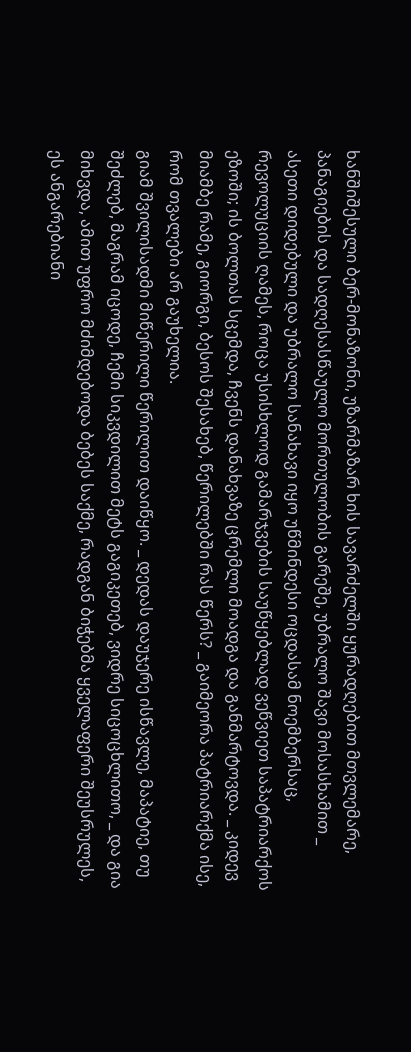ხანშიშესული ბერ-მონაზონი, უზარმაზარ ხის სავარძელში ყურადღებით მთვლემარე, პანაგიების და სადღესასწაულო მორთულობის გარეშე, უბრალო შავი მოსასხამით _ ასეთი დიდებული და უბრალო სანახავი იყო უწმინდესი ოცდასამ ნოემბერსაც, რევოლუციის ღამეს, როცა უსისხლოდ გამარჯვების საუწყებლად ვეწვიეთ საპატრიარქოს ეზოში; ის ბოლთას სცემდა, ჩვენს დანახვაზე ცრემლი მოადგა და განმარტოვდა. _ კიდევ მიამბე რამე, გიორგი, ბესოს შესახებ, წერილებში რას წერს? _ გაიმეორა პატრიარქმა ისე, რომ თვალები არ გაუხელია.
გიამ შვილისადმი მიწერილი წერილით დაიწყო. _ დედას დაუჯერე ისწავლე, მაპატიე, თუ შეძლებ, მაგრამ იცოდე, ჩემი სიკვდილით მეტს გაგიკეთებ, ვიდრე სიცოცხლითო, _ და გია მიხვდა, ამით უფრო მძიმდებოდა ბებეს საქმე, რადგან ბიჭებმა ყველაფერი შეუსრულეს, ეს ანგარებიანი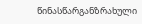წინასწარგანზრახული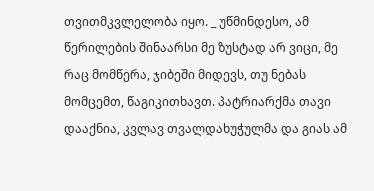თვითმკვლელობა იყო. _ უწმინდესო, ამ წერილების შინაარსი მე ზუსტად არ ვიცი, მე რაც მომწერა, ჯიბეში მიდევს, თუ ნებას მომცემთ, წაგიკითხავთ. პატრიარქმა თავი დააქნია, კვლავ თვალდახუჭულმა და გიას ამ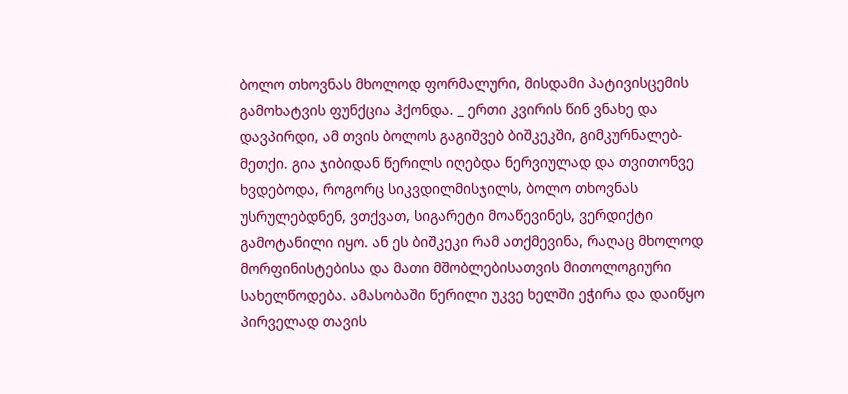ბოლო თხოვნას მხოლოდ ფორმალური, მისდამი პატივისცემის გამოხატვის ფუნქცია ჰქონდა. _ ერთი კვირის წინ ვნახე და დავპირდი, ამ თვის ბოლოს გაგიშვებ ბიშკეკში, გიმკურნალებ-მეთქი. გია ჯიბიდან წერილს იღებდა ნერვიულად და თვითონვე ხვდებოდა, როგორც სიკვდილმისჯილს, ბოლო თხოვნას უსრულებდნენ, ვთქვათ, სიგარეტი მოაწევინეს, ვერდიქტი გამოტანილი იყო. ან ეს ბიშკეკი რამ ათქმევინა, რაღაც მხოლოდ მორფინისტებისა და მათი მშობლებისათვის მითოლოგიური სახელწოდება. ამასობაში წერილი უკვე ხელში ეჭირა და დაიწყო პირველად თავის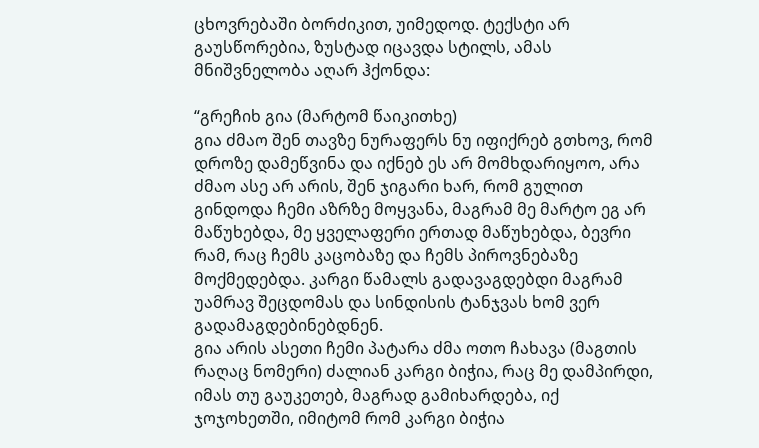ცხოვრებაში ბორძიკით, უიმედოდ. ტექსტი არ გაუსწორებია, ზუსტად იცავდა სტილს, ამას მნიშვნელობა აღარ ჰქონდა:

“გრეჩიხ გია (მარტომ წაიკითხე)
გია ძმაო შენ თავზე ნურაფერს ნუ იფიქრებ გთხოვ, რომ დროზე დამეწვინა და იქნებ ეს არ მომხდარიყოო, არა ძმაო ასე არ არის, შენ ჯიგარი ხარ, რომ გულით გინდოდა ჩემი აზრზე მოყვანა, მაგრამ მე მარტო ეგ არ მაწუხებდა, მე ყველაფერი ერთად მაწუხებდა, ბევრი რამ, რაც ჩემს კაცობაზე და ჩემს პიროვნებაზე მოქმედებდა. კარგი წამალს გადავაგდებდი მაგრამ უამრავ შეცდომას და სინდისის ტანჯვას ხომ ვერ გადამაგდებინებდნენ.
გია არის ასეთი ჩემი პატარა ძმა ოთო ჩახავა (მაგთის რაღაც ნომერი) ძალიან კარგი ბიჭია, რაც მე დამპირდი, იმას თუ გაუკეთებ, მაგრად გამიხარდება, იქ ჯოჯოხეთში, იმიტომ რომ კარგი ბიჭია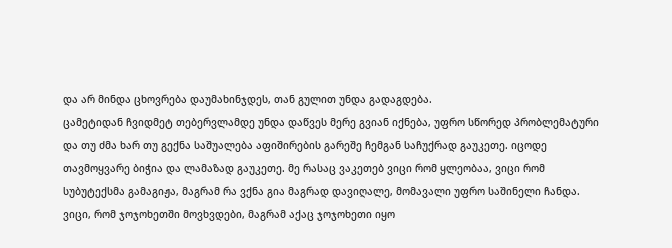და არ მინდა ცხოვრება დაუმახინჯდეს, თან გულით უნდა გადაგდება.
ცამეტიდან ჩვიდმეტ თებერვლამდე უნდა დაწვეს მერე გვიან იქნება, უფრო სწორედ პრობლემატური და თუ ძმა ხარ თუ გექნა საშუალება აფიშირების გარეშე ჩემგან საჩუქრად გაუკეთე. იცოდე თავმოყვარე ბიჭია და ლამაზად გაუკეთე. მე რასაც ვაკეთებ ვიცი რომ ყლეობაა, ვიცი რომ სუბუტექსმა გამაგიჟა, მაგრამ რა ვქნა გია მაგრად დავიღალე, მომავალი უფრო საშინელი ჩანდა. ვიცი, რომ ჯოჯოხეთში მოვხვდები, მაგრამ აქაც ჯოჯოხეთი იყო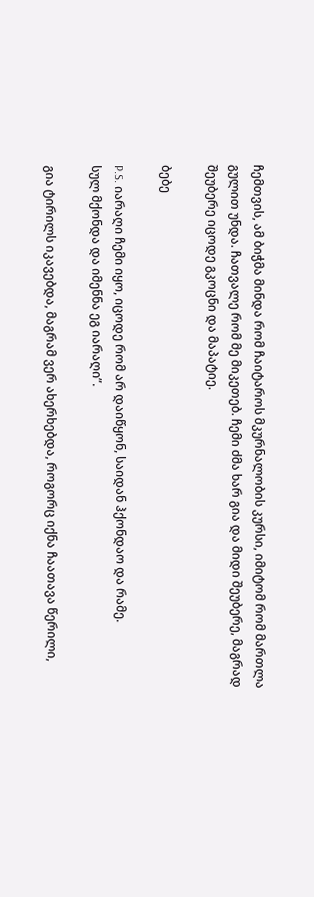ჩემთვის, ამ ბიჭმა მინდა რომ ჩაიტაროს მკურნალობის კურსი, იმიტომ რომ მართლა გულით უნდა. ჩათვალე რომ მე მიკეთებ. ჩემი ძმა ხარ გია და მიდი შეუბერე, მაგრად შეუბერე იცოდე გკოცნი და მაპატიე.

ბებე

P.S. იარაღი ჩემი იყო, იცოდე რომ არ დაიწყონ, საიდან ჰქონდაო და რამე.
სულ მქონდა და იმენნა ეგ იარაღი”.

გია ტირილს იკავებდა, მაგრამ ვერ ახერხებდა, როგორც იქნა ჩაათავა წერილი,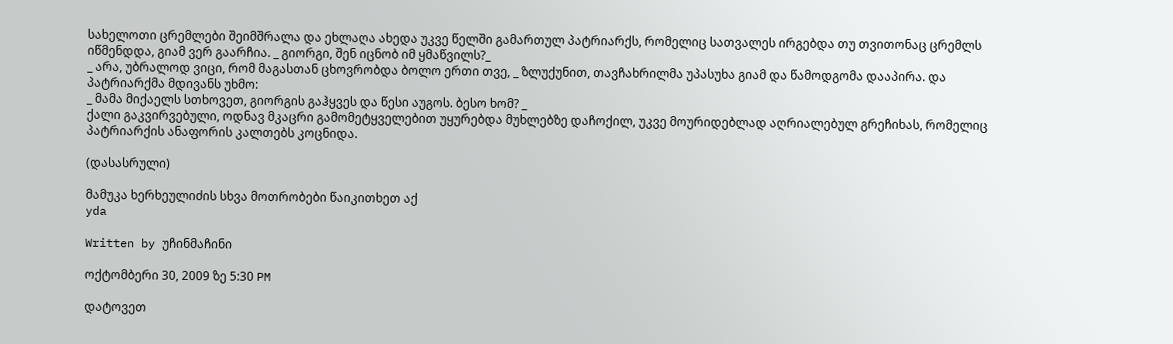სახელოთი ცრემლები შეიმშრალა და ეხლაღა ახედა უკვე წელში გამართულ პატრიარქს, რომელიც სათვალეს ირგებდა თუ თვითონაც ცრემლს იწმენდდა, გიამ ვერ გაარჩია. _ გიორგი, შენ იცნობ იმ ყმაწვილს?_
_ არა, უბრალოდ ვიცი, რომ მაგასთან ცხოვრობდა ბოლო ერთი თვე, _ ზლუქუნით, თავჩახრილმა უპასუხა გიამ და წამოდგომა დააპირა. და პატრიარქმა მდივანს უხმო:
_ მამა მიქაელს სთხოვეთ, გიორგის გაჰყვეს და წესი აუგოს. ბესო ხომ? _
ქალი გაკვირვებული, ოდნავ მკაცრი გამომეტყველებით უყურებდა მუხლებზე დაჩოქილ, უკვე მოურიდებლად აღრიალებულ გრეჩიხას, რომელიც პატრიარქის ანაფორის კალთებს კოცნიდა.

(დასასრული)

მამუკა ხერხეულიძის სხვა მოთრობები წაიკითხეთ აქ
yda

Written by უჩინმაჩინი

ოქტომბერი 30, 2009 ზე 5:30 PM

დატოვეთ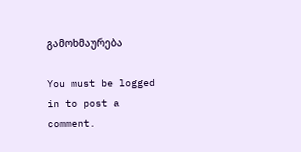გამოხმაურება

You must be logged in to post a comment.